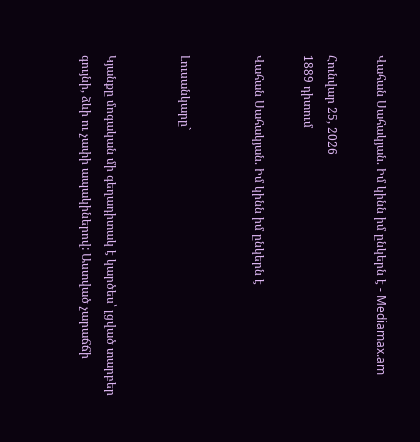Վահան Սահակյան. Իմ կինն իմ ընկերն է - Mediamax.am

Հունվար 25, 2026
1889 դիտում

Վահան Սահակյան. Իմ կինն իմ ընկերն է


Լուսանկարը`


Կյանքը մոգական մի գեղադիտակ է կարծես՝ լցված տարբեր գույնի, ձևի ու չափի ապակիներով: Աստված չարաճճի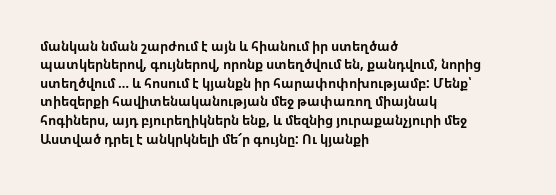մանկան նման շարժում է այն և հիանում իր ստեղծած պատկերներով, գույներով, որոնք ստեղծվում են, քանդվում, նորից ստեղծվում … և հոսում է կյանքն իր հարափոփոխությամբ: Մենք՝ տիեզերքի հավիտենականության մեջ թափառող միայնակ հոգիներս, այդ բյուրեղիկներն ենք, և մեզնից յուրաքանչյուրի մեջ Աստված դրել է անկրկնելի մե՜ր գույնը: Ու կյանքի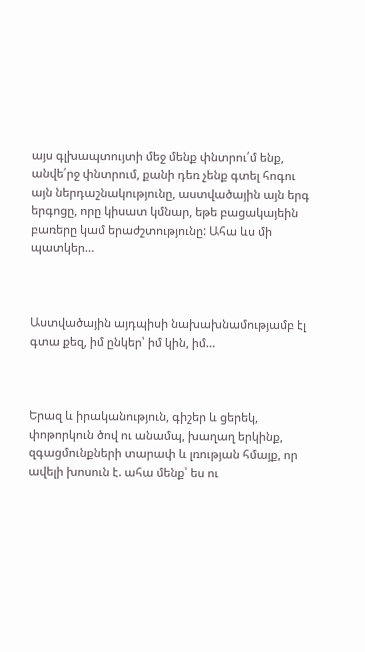այս գլխապտույտի մեջ մենք փնտրու՛մ ենք, անվե՛րջ փնտրում, քանի դեռ չենք գտել հոգու այն ներդաշնակությունը, աստվածային այն երգ երգոցը, որը կիսատ կմնար, եթե բացակայեին բառերը կամ երաժշտությունը: Ահա ևս մի պատկեր…



Աստվածային այդպիսի նախախնամությամբ էլ գտա քեզ, իմ ընկեր՝ իմ կին, իմ…



Երազ և իրականություն, գիշեր և ցերեկ, փոթորկուն ծով ու անամպ, խաղաղ երկինք, զգացմունքների տարափ և լռության հմայք, որ ավելի խոսուն է. ահա մենք՝ ես ու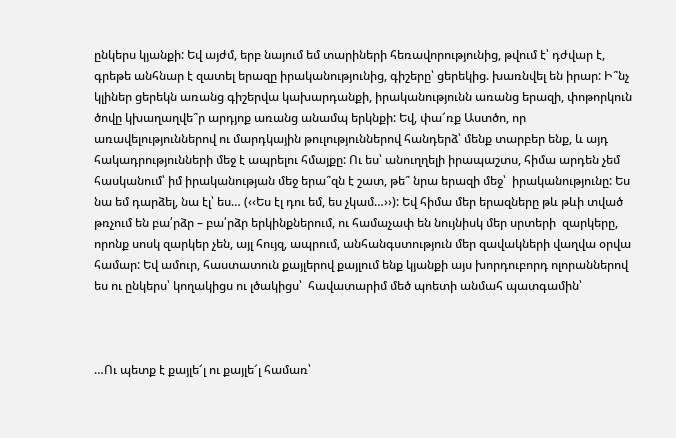ընկերս կյանքի: Եվ այժմ, երբ նայում եմ տարիների հեռավորությունից, թվում է՝ դժվար է, գրեթե անհնար է զատել երազը իրականությունից, գիշերը՝ ցերեկից. խառնվել են իրար: Ի՞նչ կլիներ ցերեկն առանց գիշերվա կախարդանքի, իրականությունն առանց երազի, փոթորկուն ծովը կխաղաղվե՞ր արդյոք առանց անամպ երկնքի: Եվ, փա՜ռք Աստծո, որ առավելություններով ու մարդկային թուլություններով հանդերձ՝ մենք տարբեր ենք, և այդ հակադրությունների մեջ է ապրելու հմայքը: Ու ես՝ անուղղելի իրապաշտս, հիմա արդեն չեմ հասկանում՝ իմ իրականության մեջ երա՞զն է շատ, թե՞ նրա երազի մեջ՝  իրականությունը: Ես նա եմ դարձել, նա էլ՝ ես… (‹‹Ես էլ դու եմ, ես չկամ…››): Եվ հիմա մեր երազները թև թևի տված թռչում են բա՛րձր – բա՛րձր երկինքներում, ու համաչափ են նույնիսկ մեր սրտերի  զարկերը, որոնք սոսկ զարկեր չեն, այլ հույզ, ապրում, անհանգստություն մեր զավակների վաղվա օրվա համար: Եվ ամուր, հաստատուն քայլերով քայլում ենք կյանքի այս խորդուբորդ ոլորաններով ես ու ընկերս՝ կողակիցս ու լծակիցս՝  հավատարիմ մեծ պոետի անմահ պատգամին՝



…Ու պետք է քայլե՜լ ու քայլե՜լ համառ՝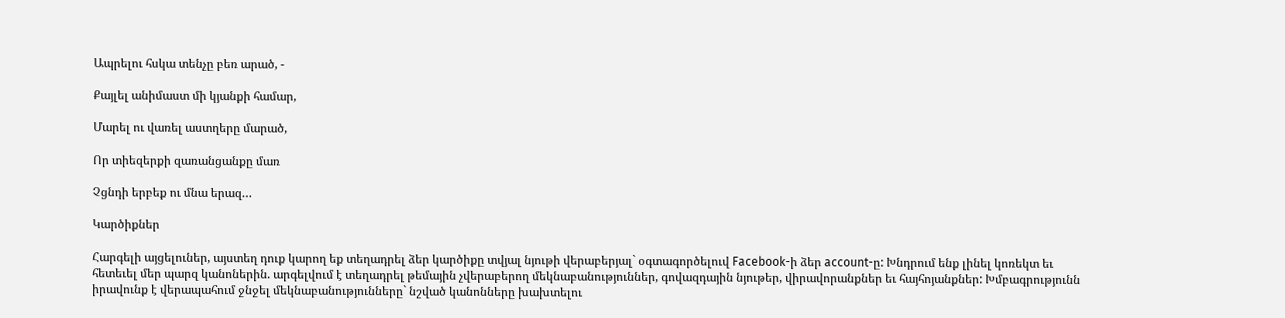Ապրելու հսկա տենչը բեռ արած, -

Քայլել անիմաստ մի կյանքի համար,

Մարել ու վառել աստղերը մարած,

Որ տիեզերքի զառանցանքը մառ

Չցնդի երբեք ու մնա երազ…

Կարծիքներ

Հարգելի այցելուներ, այստեղ դուք կարող եք տեղադրել ձեր կարծիքը տվյալ նյութի վերաբերյալ` օգտագործելուվ Facebook-ի ձեր account-ը: Խնդրում ենք լինել կոռեկտ եւ հետեւել մեր պարզ կանոներին. արգելվում է տեղադրել թեմային չվերաբերող մեկնաբանություններ, գովազդային նյութեր, վիրավորանքներ եւ հայհոյանքներ: Խմբագրությունն իրավունք է վերապահում ջնջել մեկնաբանությունները` նշված կանոնները խախտելու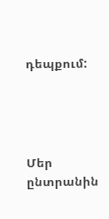դեպքում:




Մեր ընտրանին